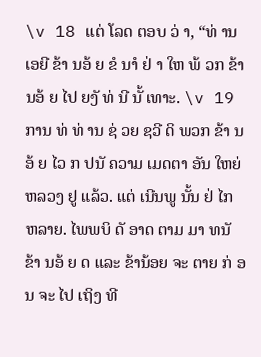\v 18 ແຕ່ ໂລດ ຕອບ ວ່ າ, “ທ່ ານເອຍີ ຂ້າ ນອ້ ຍ ຂໍ ນາໍ ຢ່ າ ໃຫ ພ້ ວກ ຂ້າ ນອ້ ຍ ໄປ ຍງັ ທ່ ນີ ນັ້ ເທາະ. \v 19 ການ ທ່ ທ່ ານ ຊ່ ວຍ ຊວີ ດິ ພວກ ຂ້າ ນອ້ ຍ ໄວ ກ ປນັ ຄວາມ ເມດຕາ ອັນ ໃຫຍ່ ຫລວງ ຢູ ແລ້ວ. ແຕ່ ເນີນພູ ນັ້ນ ຢ່ ໄກ ຫລາຍ. ໄພພບິ ດັ ອາດ ຕາມ ມາ ທນັ ຂ້າ ນອ້ ຍ ດ ແລະ ຂ້ານ້ອຍ ຈະ ຕາຍ ກ່ ອນ ຈະ ໄປ ເຖິງ ທີ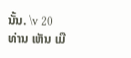ນັ້ນ. \v 20 ທ່ານ ເຫັນ ເມື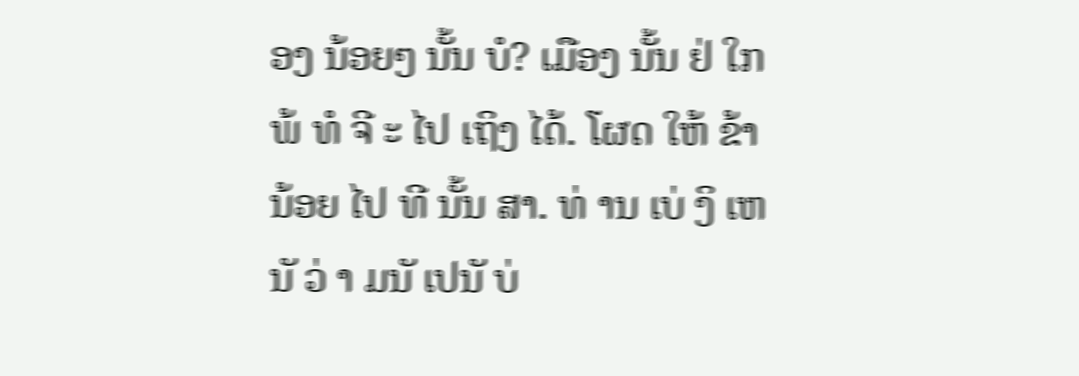ອງ ນ້ອຍໆ ນັ້ນ ບໍ? ເມືອງ ນັ້ນ ຢ່ ໃກ ພ້ ທໍ ຈີ ະ ໄປ ເຖິງ ໄດ້. ໂຜດ ໃຫ້ ຂ້ານ້ອຍ ໄປ ທີ ນັ້ນ ສາ. ທ່ ານ ເບ່ ງິ ເຫນັ ວ່ າ ມນັ ເປນັ ບ່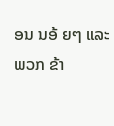ອນ ນອ້ ຍໆ ແລະ ພວກ ຂ້າ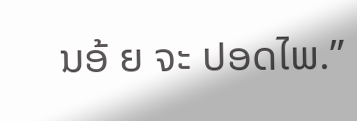ນອ້ ຍ ຈະ ປອດໄພ.”